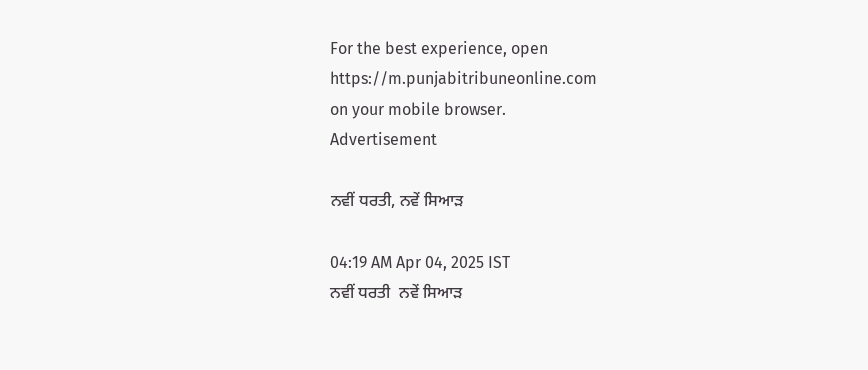For the best experience, open
https://m.punjabitribuneonline.com
on your mobile browser.
Advertisement

ਨਵੀਂ ਧਰਤੀ, ਨਵੇਂ ਸਿਆੜ

04:19 AM Apr 04, 2025 IST
ਨਵੀਂ ਧਰਤੀ  ਨਵੇਂ ਸਿਆੜ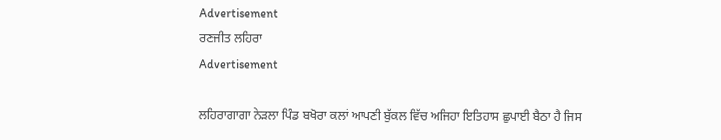Advertisement
ਰਣਜੀਤ ਲਹਿਰਾ
Advertisement

ਲਹਿਰਾਗਾਗਾ ਨੇੜਲਾ ਪਿੰਡ ਬਖੋਰਾ ਕਲਾਂ ਆਪਣੀ ਬੁੱਕਲ ਵਿੱਚ ਅਜਿਹਾ ਇਤਿਹਾਸ ਛੁਪਾਈ ਬੈਠਾ ਹੈ ਜਿਸ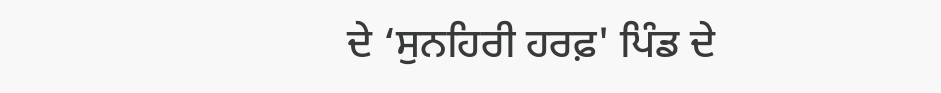ਦੇ ‘ਸੁਨਹਿਰੀ ਹਰਫ਼' ਪਿੰਡ ਦੇ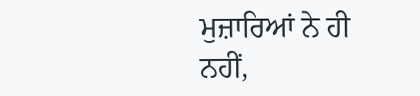ਮੁਜ਼ਾਰਿਆਂ ਨੇ ਹੀ ਨਹੀਂ,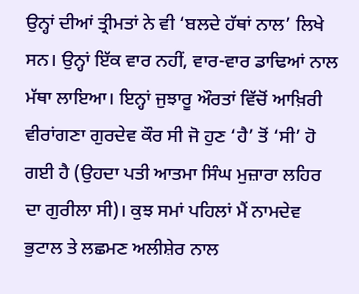ਉਨ੍ਹਾਂ ਦੀਆਂ ਤ੍ਰੀਮਤਾਂ ਨੇ ਵੀ ‘ਬਲਦੇ ਹੱਥਾਂ ਨਾਲ’ ਲਿਖੇ ਸਨ। ਉਨ੍ਹਾਂ ਇੱਕ ਵਾਰ ਨਹੀਂ, ਵਾਰ-ਵਾਰ ਡਾਢਿਆਂ ਨਾਲ ਮੱਥਾ ਲਾਇਆ। ਇਨ੍ਹਾਂ ਜੁਝਾਰੂ ਔਰਤਾਂ ਵਿੱਚੋਂ ਆਖ਼ਿਰੀ ਵੀਰਾਂਗਣਾ ਗੁਰਦੇਵ ਕੌਰ ਸੀ ਜੋ ਹੁਣ ‘ਹੈ’ ਤੋਂ ‘ਸੀ’ ਹੋ ਗਈ ਹੈ (ਉਹਦਾ ਪਤੀ ਆਤਮਾ ਸਿੰਘ ਮੁਜ਼ਾਰਾ ਲਹਿਰ ਦਾ ਗੁਰੀਲਾ ਸੀ)। ਕੁਝ ਸਮਾਂ ਪਹਿਲਾਂ ਮੈਂ ਨਾਮਦੇਵ ਭੁਟਾਲ ਤੇ ਲਛਮਣ ਅਲੀਸ਼ੇਰ ਨਾਲ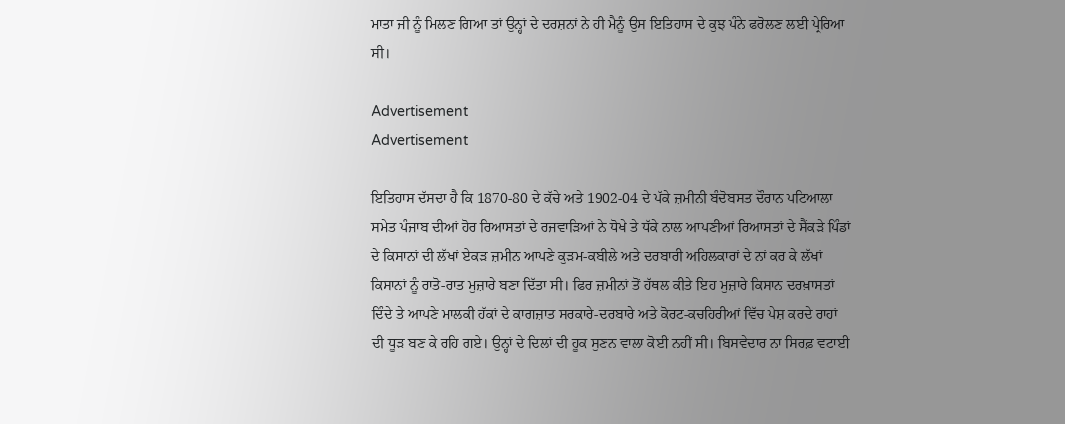ਮਾਤਾ ਜੀ ਨੂੰ ਮਿਲਣ ਗਿਆ ਤਾਂ ਉਨ੍ਹਾਂ ਦੇ ਦਰਸ਼ਨਾਂ ਨੇ ਹੀ ਮੈਨੂੰ ਉਸ ਇਤਿਹਾਸ ਦੇ ਕੁਝ ਪੰਨੇ ਫਰੋਲਣ ਲਈ ਪ੍ਰੇਰਿਆ ਸੀ।

Advertisement
Advertisement

ਇਤਿਹਾਸ ਦੱਸਦਾ ਹੈ ਕਿ 1870-80 ਦੇ ਕੱਚੇ ਅਤੇ 1902-04 ਦੇ ਪੱਕੇ ਜ਼ਮੀਨੀ ਬੰਦੋਬਸਤ ਦੌਰਾਨ ਪਟਿਆਲਾ ਸਮੇਤ ਪੰਜਾਬ ਦੀਆਂ ਹੋਰ ਰਿਆਸਤਾਂ ਦੇ ਰਜਵਾੜਿਆਂ ਨੇ ਧੋਖੇ ਤੇ ਧੱਕੇ ਨਾਲ ਆਪਣੀਆਂ ਰਿਆਸਤਾਂ ਦੇ ਸੈਂਕੜੇ ਪਿੰਡਾਂ ਦੇ ਕਿਸਾਨਾਂ ਦੀ ਲੱਖਾਂ ਏਕੜ ਜ਼ਮੀਨ ਆਪਣੇ ਕੁੜਮ-ਕਬੀਲੇ ਅਤੇ ਦਰਬਾਰੀ ਅਹਿਲਕਾਰਾਂ ਦੇ ਨਾਂ ਕਰ ਕੇ ਲੱਖਾਂ ਕਿਸਾਨਾਂ ਨੂੰ ਰਾਤੋ-ਰਾਤ ਮੁਜ਼ਾਰੇ ਬਣਾ ਦਿੱਤਾ ਸੀ। ਫਿਰ ਜ਼ਮੀਨਾਂ ਤੋਂ ਹੱਥਲ ਕੀਤੇ ਇਹ ਮੁਜ਼ਾਰੇ ਕਿਸਾਨ ਦਰਖ਼ਾਸਤਾਂ ਦਿੰਦੇ ਤੇ ਆਪਣੇ ਮਾਲਕੀ ਹੱਕਾਂ ਦੇ ਕਾਗਜ਼ਾਤ ਸਰਕਾਰੇ-ਦਰਬਾਰੇ ਅਤੇ ਕੋਰਟ-ਕਚਹਿਰੀਆਂ ਵਿੱਚ ਪੇਸ਼ ਕਰਦੇ ਰਾਹਾਂ ਦੀ ਧੂੜ ਬਣ ਕੇ ਰਹਿ ਗਏ। ਉਨ੍ਹਾਂ ਦੇ ਦਿਲਾਂ ਦੀ ਹੂਕ ਸੁਣਨ ਵਾਲਾ ਕੋਈ ਨਹੀਂ ਸੀ। ਬਿਸਵੇਦਾਰ ਨਾ ਸਿਰਫ਼ ਵਟਾਈ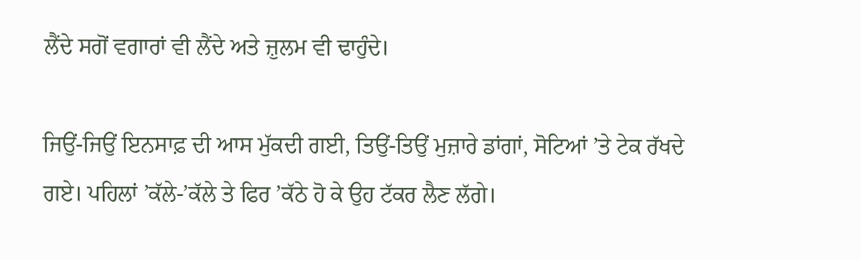ਲੈਂਦੇ ਸਗੋਂ ਵਗਾਰਾਂ ਵੀ ਲੈਂਦੇ ਅਤੇ ਜ਼ੁਲਮ ਵੀ ਢਾਹੁੰਦੇ।

ਜਿਉਂ-ਜਿਉਂ ਇਨਸਾਫ਼ ਦੀ ਆਸ ਮੁੱਕਦੀ ਗਈ, ਤਿਉਂ-ਤਿਉਂ ਮੁਜ਼ਾਰੇ ਡਾਂਗਾਂ, ਸੋਟਿਆਂ ’ਤੇ ਟੇਕ ਰੱਖਦੇ ਗਏ। ਪਹਿਲਾਂ ’ਕੱਲੇ-’ਕੱਲੇ ਤੇ ਫਿਰ ’ਕੱਠੇ ਹੋ ਕੇ ਉਹ ਟੱਕਰ ਲੈਣ ਲੱਗੇ।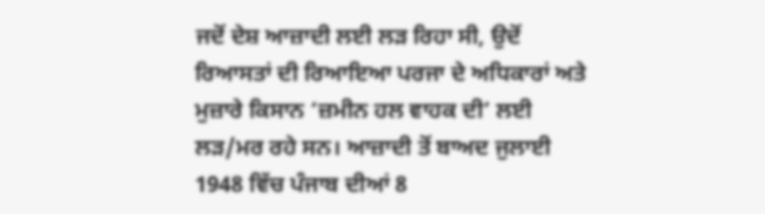ਜਦੋਂ ਦੇਸ਼ ਆਜ਼ਾਦੀ ਲਈ ਲੜ ਰਿਹਾ ਸੀ, ਉਦੋਂ ਰਿਆਸਤਾਂ ਦੀ ਰਿਆਇਆ ਪਰਜਾ ਦੇ ਅਧਿਕਾਰਾਂ ਅਤੇ ਮੁਜ਼ਾਰੇ ਕਿਸਾਨ ‘ਜ਼ਮੀਨ ਹਲ ਵਾਹਕ ਦੀ’ ਲਈ ਲੜ/ਮਰ ਰਹੇ ਸਨ। ਆਜ਼ਾਦੀ ਤੋਂ ਬਾਅਦ ਜੁਲਾਈ 1948 ਵਿੱਚ ਪੰਜਾਬ ਦੀਆਂ 8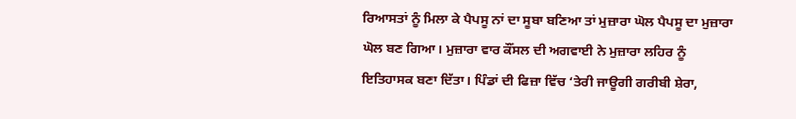ਰਿਆਸਤਾਂ ਨੂੰ ਮਿਲਾ ਕੇ ਪੈਪਸੂ ਨਾਂ ਦਾ ਸੂਬਾ ਬਣਿਆ ਤਾਂ ਮੁਜ਼ਾਰਾ ਘੋਲ ਪੈਪਸੂ ਦਾ ਮੁਜ਼ਾਰਾ ਘੋਲ ਬਣ ਗਿਆ। ਮੁਜ਼ਾਰਾ ਵਾਰ ਕੌਂਸਲ ਦੀ ਅਗਵਾਈ ਨੇ ਮੁਜ਼ਾਰਾ ਲਹਿਰ ਨੂੰ ਇਤਿਹਾਸਕ ਬਣਾ ਦਿੱਤਾ। ਪਿੰਡਾਂ ਦੀ ਫਿਜ਼ਾ ਵਿੱਚ ‘ਤੇਰੀ ਜਾਊਗੀ ਗਰੀਬੀ ਸ਼ੇਰਾ,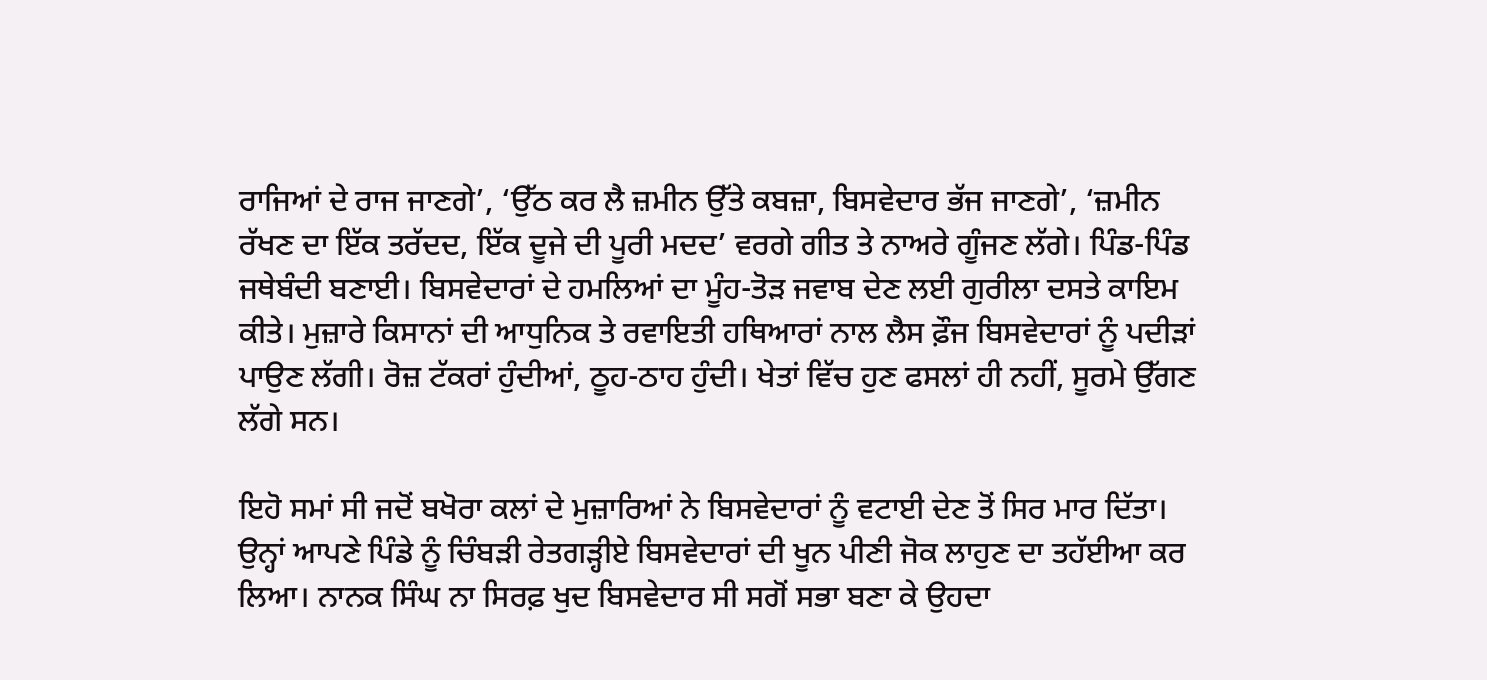ਰਾਜਿਆਂ ਦੇ ਰਾਜ ਜਾਣਗੇ’, ‘ਉੱਠ ਕਰ ਲੈ ਜ਼ਮੀਨ ਉੱਤੇ ਕਬਜ਼ਾ, ਬਿਸਵੇਦਾਰ ਭੱਜ ਜਾਣਗੇ’, ‘ਜ਼ਮੀਨ ਰੱਖਣ ਦਾ ਇੱਕ ਤਰੱਦਦ, ਇੱਕ ਦੂਜੇ ਦੀ ਪੂਰੀ ਮਦਦ’ ਵਰਗੇ ਗੀਤ ਤੇ ਨਾਅਰੇ ਗੂੰਜਣ ਲੱਗੇ। ਪਿੰਡ-ਪਿੰਡ ਜਥੇਬੰਦੀ ਬਣਾਈ। ਬਿਸਵੇਦਾਰਾਂ ਦੇ ਹਮਲਿਆਂ ਦਾ ਮੂੰਹ-ਤੋੜ ਜਵਾਬ ਦੇਣ ਲਈ ਗੁਰੀਲਾ ਦਸਤੇ ਕਾਇਮ ਕੀਤੇ। ਮੁਜ਼ਾਰੇ ਕਿਸਾਨਾਂ ਦੀ ਆਧੁਨਿਕ ਤੇ ਰਵਾਇਤੀ ਹਥਿਆਰਾਂ ਨਾਲ ਲੈਸ ਫ਼ੌਜ ਬਿਸਵੇਦਾਰਾਂ ਨੂੰ ਪਦੀੜਾਂ ਪਾਉਣ ਲੱਗੀ। ਰੋਜ਼ ਟੱਕਰਾਂ ਹੁੰਦੀਆਂ, ਠੂਹ-ਠਾਹ ਹੁੰਦੀ। ਖੇਤਾਂ ਵਿੱਚ ਹੁਣ ਫਸਲਾਂ ਹੀ ਨਹੀਂ, ਸੂਰਮੇ ਉੱਗਣ ਲੱਗੇ ਸਨ।

ਇਹੋ ਸਮਾਂ ਸੀ ਜਦੋਂ ਬਖੋਰਾ ਕਲਾਂ ਦੇ ਮੁਜ਼ਾਰਿਆਂ ਨੇ ਬਿਸਵੇਦਾਰਾਂ ਨੂੰ ਵਟਾਈ ਦੇਣ ਤੋਂ ਸਿਰ ਮਾਰ ਦਿੱਤਾ। ਉਨ੍ਹਾਂ ਆਪਣੇ ਪਿੰਡੇ ਨੂੰ ਚਿੰਬੜੀ ਰੇਤਗੜ੍ਹੀਏ ਬਿਸਵੇਦਾਰਾਂ ਦੀ ਖੂਨ ਪੀਣੀ ਜੋਕ ਲਾਹੁਣ ਦਾ ਤਹੱਈਆ ਕਰ ਲਿਆ। ਨਾਨਕ ਸਿੰਘ ਨਾ ਸਿਰਫ਼ ਖੁਦ ਬਿਸਵੇਦਾਰ ਸੀ ਸਗੋਂ ਸਭਾ ਬਣਾ ਕੇ ਉਹਦਾ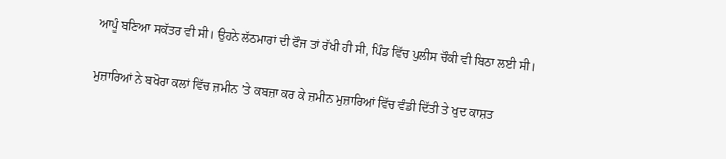ਆਪੂੰ ਬਣਿਆ ਸਕੱਤਰ ਵੀ ਸੀ। ਉਹਨੇ ਲੱਠਮਾਰਾਂ ਦੀ ਫੌਜ ਤਾਂ ਰੱਖੀ ਹੀ ਸੀ, ਪਿੰਡ ਵਿੱਚ ਪੁਲੀਸ ਚੌਕੀ ਵੀ ਬਿਠਾ ਲਈ ਸੀ।

ਮੁਜ਼ਾਰਿਆਂ ਨੇ ਬਖੋਰਾ ਕਲਾਂ ਵਿੱਚ ਜ਼ਮੀਨ ’ਤੇ ਕਬਜ਼ਾ ਕਰ ਕੇ ਜ਼ਮੀਨ ਮੁਜ਼ਾਰਿਆਂ ਵਿੱਚ ਵੰਡੀ ਦਿੱਤੀ ਤੇ ਖੁਦ ਕਾਸ਼ਤ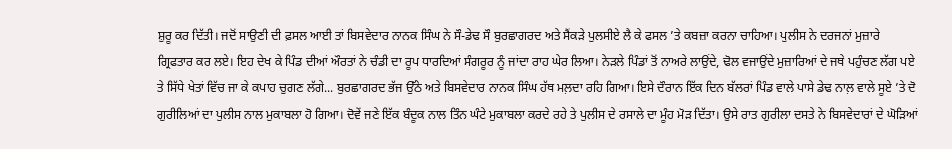ਸ਼ੁਰੂ ਕਰ ਦਿੱਤੀ। ਜਦੋਂ ਸਾਉਣੀ ਦੀ ਫ਼ਸਲ ਆਈ ਤਾਂ ਬਿਸਵੇਦਾਰ ਨਾਨਕ ਸਿੰਘ ਨੇ ਸੌ-ਡੇਢ ਸੌ ਬੁਰਛਾਗਰਦ ਅਤੇ ਸੈਂਕੜੇ ਪੁਲਸੀਏ ਲੈ ਕੇ ਫਸਲ ’ਤੇ ਕਬਜ਼ਾ ਕਰਨਾ ਚਾਹਿਆ। ਪੁਲੀਸ ਨੇ ਦਰਜਨਾਂ ਮੁਜ਼ਾਰੇ ਗ੍ਰਿਫਤਾਰ ਕਰ ਲਏ। ਇਹ ਦੇਖ ਕੇ ਪਿੰਡ ਦੀਆਂ ਔਰਤਾਂ ਨੇ ਚੰਡੀ ਦਾ ਰੂਪ ਧਾਰਦਿਆਂ ਸੰਗਰੂਰ ਨੂੰ ਜਾਂਦਾ ਰਾਹ ਘੇਰ ਲਿਆ। ਨੇੜਲੇ ਪਿੰਡਾਂ ਤੋਂ ਨਾਅਰੇ ਲਾਉਂਦੇ, ਢੋਲ ਵਜਾਉਂਦੇ ਮੁਜ਼ਾਰਿਆਂ ਦੇ ਜਥੇ ਪਹੁੰਚਣ ਲੱਗ ਪਏ ਤੇ ਸਿੱਧੇ ਖੇਤਾਂ ਵਿੱਚ ਜਾ ਕੇ ਕਪਾਹ ਚੁਗਣ ਲੱਗੇ... ਬੁਰਛਾਗਰਦ ਭੱਜ ਉੱਠੇ ਅਤੇ ਬਿਸਵੇਦਾਰ ਨਾਨਕ ਸਿੰਘ ਹੱਥ ਮਲ਼ਦਾ ਰਹਿ ਗਿਆ। ਇਸੇ ਦੌਰਾਨ ਇੱਕ ਦਿਨ ਬੱਲਰਾਂ ਪਿੰਡ ਵਾਲੇ ਪਾਸੇ ਡੇਢ ਨਾਲ਼ ਵਾਲੇ ਸੂਏ ’ਤੇ ਦੋ ਗੁਰੀਲਿਆਂ ਦਾ ਪੁਲੀਸ ਨਾਲ ਮੁਕਾਬਲਾ ਹੋ ਗਿਆ। ਦੋਵੇਂ ਜਣੇ ਇੱਕ ਬੰਦੂਕ ਨਾਲ ਤਿੰਨ ਘੰਟੇ ਮੁਕਾਬਲਾ ਕਰਦੇ ਰਹੇ ਤੇ ਪੁਲੀਸ ਦੇ ਰਸਾਲੇ ਦਾ ਮੂੰਹ ਮੋੜ ਦਿੱਤਾ। ਉਸੇ ਰਾਤ ਗੁਰੀਲਾ ਦਸਤੇ ਨੇ ਬਿਸਵੇਦਾਰਾਂ ਦੇ ਘੋੜਿਆਂ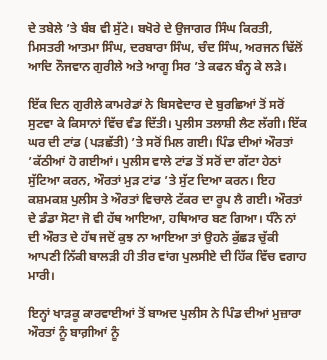ਦੇ ਤਬੇਲੇ ’ਤੇ ਬੰਬ ਵੀ ਸੁੱਟੇ। ਬਖੋਰੇ ਦੇ ਉਜਾਗਰ ਸਿੰਘ ਕਿਰਤੀ, ਮਿਸਤਰੀ ਆਤਮਾ ਸਿੰਘ, ਦਰਬਾਰਾ ਸਿੰਘ, ਚੰਦ ਸਿੰਘ, ਅਰਜਨ ਢਿੱਲੋਂ ਆਦਿ ਨੌਜਵਾਨ ਗੁਰੀਲੇ ਅਤੇ ਆਗੂ ਸਿਰ ’ਤੇ ਕਫਨ ਬੰਨ੍ਹ ਕੇ ਲੜੇ।

ਇੱਕ ਦਿਨ ਗੁਰੀਲੇ ਕਾਮਰੇਡਾਂ ਨੇ ਬਿਸਵੇਦਾਰ ਦੇ ਬੁਰਛਿਆਂ ਤੋਂ ਸਰੋਂ ਸੁਟਵਾ ਕੇ ਕਿਸਾਨਾਂ ਵਿੱਚ ਵੰਡ ਦਿੱਤੀ। ਪੁਲੀਸ ਤਲਾਸ਼ੀ ਲੈਣ ਲੱਗੀ। ਇੱਕ ਘਰ ਦੀ ਟਾਂਡ (ਪੜਛੱਤੀ) ’ਤੇ ਸਰੋਂ ਮਿਲ ਗਈ। ਪਿੰਡ ਦੀਆਂ ਔਰਤਾਂ ’ਕੱਠੀਆਂ ਹੋ ਗਈਆਂ। ਪੁਲੀਸ ਵਾਲੇ ਟਾਂਡ ਤੋਂ ਸਰੋਂ ਦਾ ਗੱਟਾ ਹੇਠਾਂ ਸੁੱਟਿਆ ਕਰਨ, ਔਰਤਾਂ ਮੁੜ ਟਾਂਡ ’ਤੇ ਸੁੱਟ ਦਿਆ ਕਰਨ। ਇਹ ਕਸ਼ਮਕਸ਼ ਪੁਲੀਸ ਤੇ ਔਰਤਾਂ ਵਿਚਾਲੇ ਟੱਕਰ ਦਾ ਰੂਪ ਲੈ ਗਈ। ਔਰਤਾਂ ਦੇ ਡੰਡਾ ਸੋਟਾ ਜੋ ਵੀ ਹੱਥ ਆਇਆ, ਹਥਿਆਰ ਬਣ ਗਿਆ। ਧੰਨੋ ਨਾਂ ਦੀ ਔਰਤ ਦੇ ਹੱਥ ਜਦੋਂ ਕੁਝ ਨਾ ਆਇਆ ਤਾਂ ਉਹਨੇ ਕੁੱਛੜ ਚੁੱਕੀ ਆਪਣੀ ਨਿੱਕੀ ਬਾਲੜੀ ਹੀ ਤੀਰ ਵਾਂਗ ਪੁਲਸੀਏ ਦੀ ਹਿੱਕ ਵਿੱਚ ਵਗਾਹ ਮਾਰੀ।

ਇਨ੍ਹਾਂ ਖਾੜਕੂ ਕਾਰਵਾਈਆਂ ਤੋਂ ਬਾਅਦ ਪੁਲੀਸ ਨੇ ਪਿੰਡ ਦੀਆਂ ਮੁਜ਼ਾਰਾ ਔਰਤਾਂ ਨੂੰ ਬਾਗ਼ੀਆਂ ਨੂੰ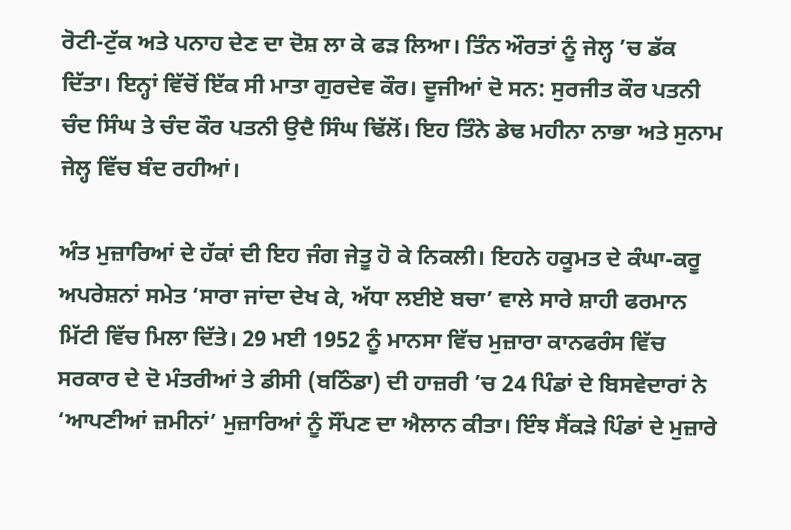ਰੋਟੀ-ਟੁੱਕ ਅਤੇ ਪਨਾਹ ਦੇਣ ਦਾ ਦੋਸ਼ ਲਾ ਕੇ ਫੜ ਲਿਆ। ਤਿੰਨ ਔਰਤਾਂ ਨੂੰ ਜੇਲ੍ਹ ’ਚ ਡੱਕ ਦਿੱਤਾ। ਇਨ੍ਹਾਂ ਵਿੱਚੋਂ ਇੱਕ ਸੀ ਮਾਤਾ ਗੁਰਦੇਵ ਕੌਰ। ਦੂਜੀਆਂ ਦੋ ਸਨ: ਸੁਰਜੀਤ ਕੌਰ ਪਤਨੀ ਚੰਦ ਸਿੰਘ ਤੇ ਚੰਦ ਕੌਰ ਪਤਨੀ ਉਦੈ ਸਿੰਘ ਢਿੱਲੋਂ। ਇਹ ਤਿੰਨੇ ਡੇਢ ਮਹੀਨਾ ਨਾਭਾ ਅਤੇ ਸੁਨਾਮ ਜੇਲ੍ਹ ਵਿੱਚ ਬੰਦ ਰਹੀਆਂ।

ਅੰਤ ਮੁਜ਼ਾਰਿਆਂ ਦੇ ਹੱਕਾਂ ਦੀ ਇਹ ਜੰਗ ਜੇਤੂ ਹੋ ਕੇ ਨਿਕਲੀ। ਇਹਨੇ ਹਕੂਮਤ ਦੇ ਕੰਘਾ-ਕਰੂ ਅਪਰੇਸ਼ਨਾਂ ਸਮੇਤ ‘ਸਾਰਾ ਜਾਂਦਾ ਦੇਖ ਕੇ, ਅੱਧਾ ਲਈਏ ਬਚਾ’ ਵਾਲੇ ਸਾਰੇ ਸ਼ਾਹੀ ਫਰਮਾਨ ਮਿੱਟੀ ਵਿੱਚ ਮਿਲਾ ਦਿੱਤੇ। 29 ਮਈ 1952 ਨੂੰ ਮਾਨਸਾ ਵਿੱਚ ਮੁਜ਼ਾਰਾ ਕਾਨਫਰੰਸ ਵਿੱਚ ਸਰਕਾਰ ਦੇ ਦੋ ਮੰਤਰੀਆਂ ਤੇ ਡੀਸੀ (ਬਠਿੰਡਾ) ਦੀ ਹਾਜ਼ਰੀ ’ਚ 24 ਪਿੰਡਾਂ ਦੇ ਬਿਸਵੇਦਾਰਾਂ ਨੇ ‘ਆਪਣੀਆਂ ਜ਼ਮੀਨਾਂ’ ਮੁਜ਼ਾਰਿਆਂ ਨੂੰ ਸੌਂਪਣ ਦਾ ਐਲਾਨ ਕੀਤਾ। ਇੰਝ ਸੈਂਕੜੇ ਪਿੰਡਾਂ ਦੇ ਮੁਜ਼ਾਰੇ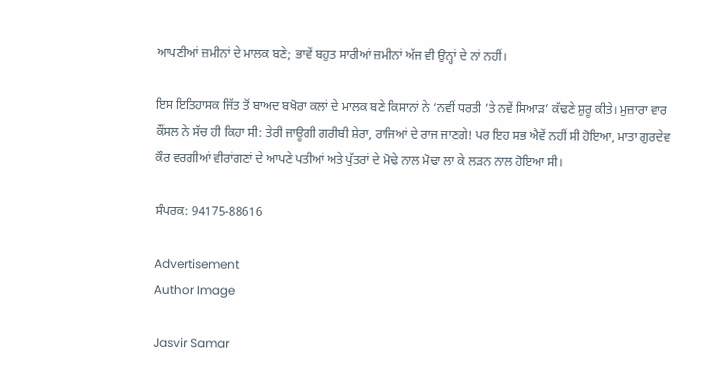ਆਪਣੀਆਂ ਜ਼ਮੀਨਾਂ ਦੇ ਮਾਲਕ ਬਣੇ; ਭਾਵੇਂ ਬਹੁਤ ਸਾਰੀਆਂ ਜ਼ਮੀਨਾਂ ਅੱਜ ਵੀ ਉਨ੍ਹਾਂ ਦੇ ਨਾਂ ਨਹੀਂ।

ਇਸ ਇਤਿਹਾਸਕ ਜਿੱਤ ਤੋਂ ਬਾਅਦ ਬਖੋਰਾ ਕਲਾਂ ਦੇ ਮਾਲਕ ਬਣੇ ਕਿਸਾਨਾਂ ਨੇ ‘ਨਵੀਂ ਧਰਤੀ ’ਤੇ ਨਵੇਂ ਸਿਆੜ’ ਕੱਢਣੇ ਸ਼ੁਰੂ ਕੀਤੇ। ਮੁਜ਼ਾਰਾ ਵਾਰ ਕੌਂਸਲ ਨੇ ਸੱਚ ਹੀ ਕਿਹਾ ਸੀ: ਤੇਰੀ ਜਾਊਗੀ ਗਰੀਬੀ ਸ਼ੇਰਾ, ਰਾਜਿਆਂ ਦੇ ਰਾਜ ਜਾਣਗੇ! ਪਰ ਇਹ ਸਭ ਐਵੇਂ ਨਹੀਂ ਸੀ ਹੋਇਆ, ਮਾਤਾ ਗੁਰਦੇਵ ਕੌਰ ਵਰਗੀਆਂ ਵੀਰਾਂਗਣਾਂ ਦੇ ਆਪਣੇ ਪਤੀਆਂ ਅਤੇ ਪੁੱਤਰਾਂ ਦੇ ਮੋਢੇ ਨਾਲ ਮੋਢਾ ਲਾ ਕੇ ਲੜਨ ਨਾਲ ਹੋਇਆ ਸੀ।

ਸੰਪਰਕ: 94175-88616

Advertisement
Author Image

Jasvir Samar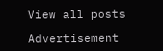View all posts

Advertisement